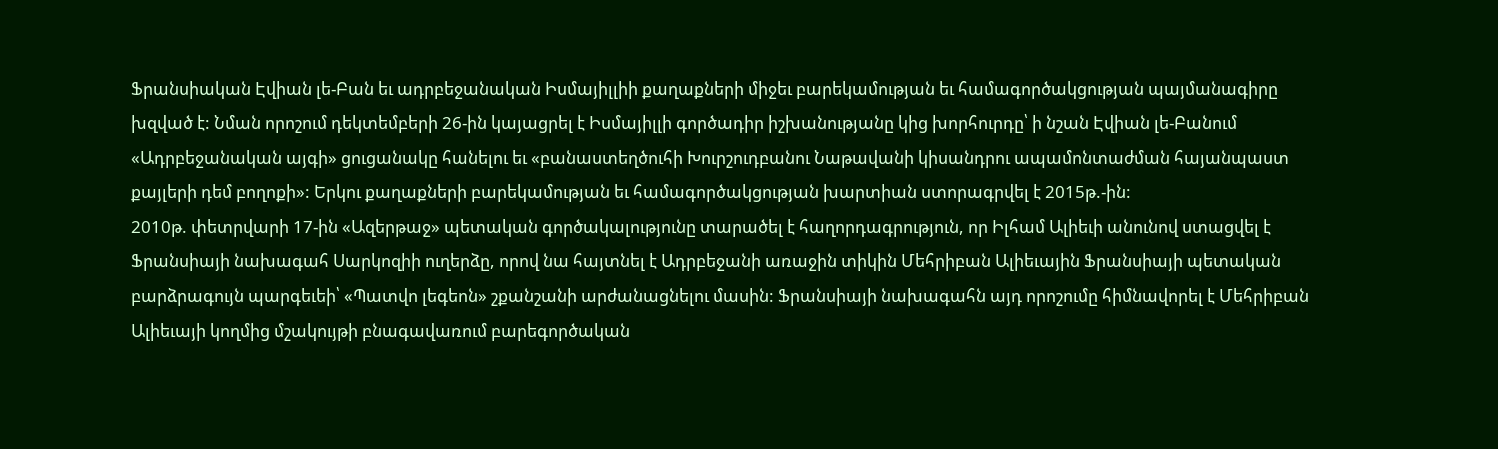Ֆրանսիական Էվիան լե-Բան եւ ադրբեջանական Իսմայիլլիի քաղաքների միջեւ բարեկամության եւ համագործակցության պայմանագիրը խզված է: Նման որոշում դեկտեմբերի 26-ին կայացրել է Իսմայիլլի գործադիր իշխանությանը կից խորհուրդը՝ ի նշան Էվիան լե-Բանում «Ադրբեջանական այգի» ցուցանակը հանելու եւ «բանաստեղծուհի Խուրշուդբանու Նաթավանի կիսանդրու ապամոնտաժման հայանպաստ քայլերի դեմ բողոքի»: Երկու քաղաքների բարեկամության եւ համագործակցության խարտիան ստորագրվել է 2015թ.-ին:
2010թ. փետրվարի 17-ին «Ազերթաջ» պետական գործակալությունը տարածել է հաղորդագրություն, որ Իլհամ Ալիեւի անունով ստացվել է Ֆրանսիայի նախագահ Սարկոզիի ուղերձը, որով նա հայտնել է Ադրբեջանի առաջին տիկին Մեհրիբան Ալիեւային Ֆրանսիայի պետական բարձրագույն պարգեւեի՝ «Պատվո լեգեոն» շքանշանի արժանացնելու մասին: Ֆրանսիայի նախագահն այդ որոշումը հիմնավորել է Մեհրիբան Ալիեւայի կողմից մշակույթի բնագավառում բարեգործական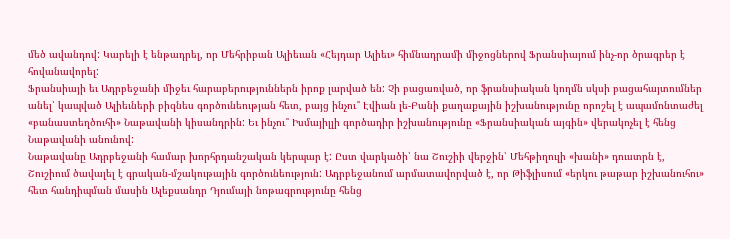մեծ ավանդով: Կարելի է ենթադրել, որ Մեհրիբան Ալիեւան «Հեյդար Ալիեւ» հիմնադրամի միջոցներով Ֆրանսիայում ինչ-որ ծրագրեր է հովանավորել:
Ֆրանսիայի եւ Ադրբեջանի միջեւ հարաբերություններն իրոք լարված են: Չի բացառված, որ ֆրանսիական կողմն սկսի բացահայտումներ անել՝ կապված Ալիեւների բիզնես գործունեության հետ, բայց ինչու՞ Էվիան լե-Բանի քաղաքային իշխանությունը որոշել է ապամոնտաժել «բանաստեղծուհի» Նաթավանի կիսանդրին: Եւ ինչու՞ Իսմայիլլի գործադիր իշխանությունը «Ֆրանսիական այգին» վերակոչել է հենց Նաթավանի անունով:
Նաթավանը Ադրբեջանի համար խորհրդանշական կերպար է: Ըստ վարկածի՝ նա Շուշիի վերջին՝ Մեհթիղուլի «խանի» դուստրն է, Շուշիում ծավալել է գրական-մշակութային գործունեություն: Ադրբեջանում արմատավորված է, որ Թիֆլիսում «երկու թաթար իշխանուհու» հետ հանդիպման մասին Ալեքսանդր Դյումայի նոթագրությունը հենց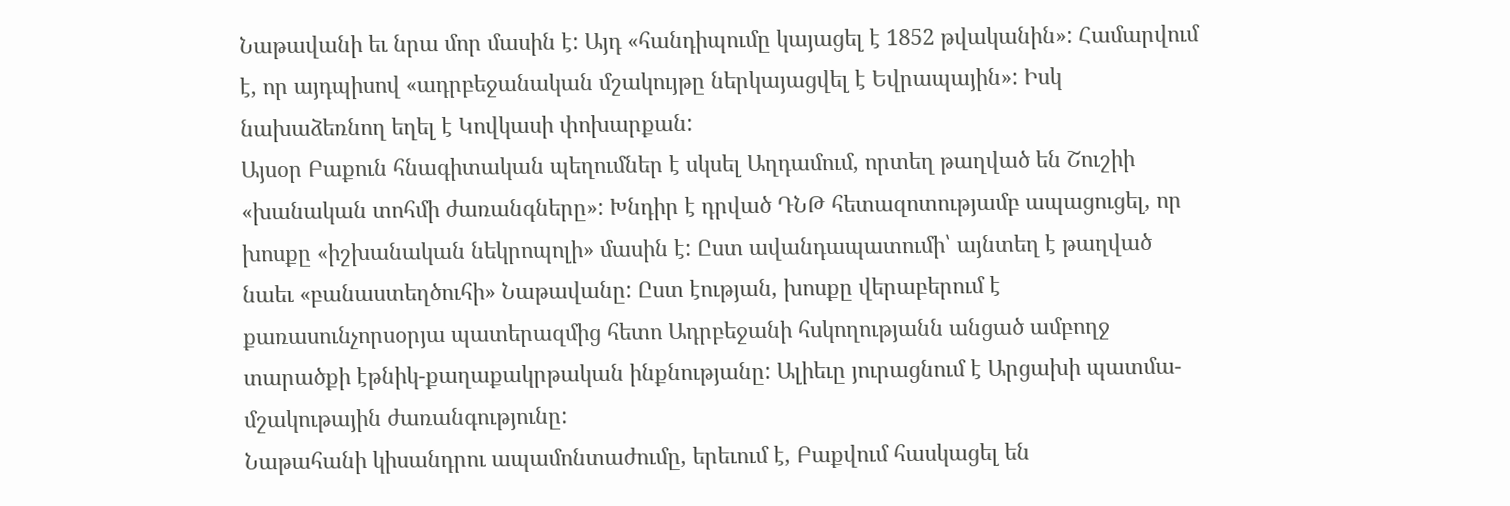Նաթավանի եւ նրա մոր մասին է: Այդ «հանդիպումը կայացել է 1852 թվականին»: Համարվում է, որ այդպիսով «ադրբեջանական մշակույթը ներկայացվել է Եվրապային»: Իսկ նախաձեռնող եղել է Կովկասի փոխարքան:
Այսօր Բաքուն հնագիտական պեղումներ է սկսել Աղդամում, որտեղ թաղված են Շուշիի «խանական տոհմի ժառանգները»: Խնդիր է դրված ԴՆԹ հետազոտությամբ ապացուցել, որ խոսքը «իշխանական նեկրոպոլի» մասին է: Ըստ ավանդապատումի՝ այնտեղ է թաղված նաեւ «բանաստեղծուհի» Նաթավանը: Ըստ էության, խոսքը վերաբերում է քառասունչորսօրյա պատերազմից հետո Ադրբեջանի հսկողությանն անցած ամբողջ տարածքի էթնիկ-քաղաքակրթական ինքնությանը: Ալիեւը յուրացնում է Արցախի պատմա-մշակութային ժառանգությունը:
Նաթահանի կիսանդրու ապամոնտաժումը, երեւում է, Բաքվում հասկացել են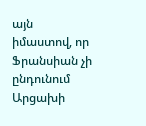այն իմաստով, որ Ֆրանսիան չի ընդունում Արցախի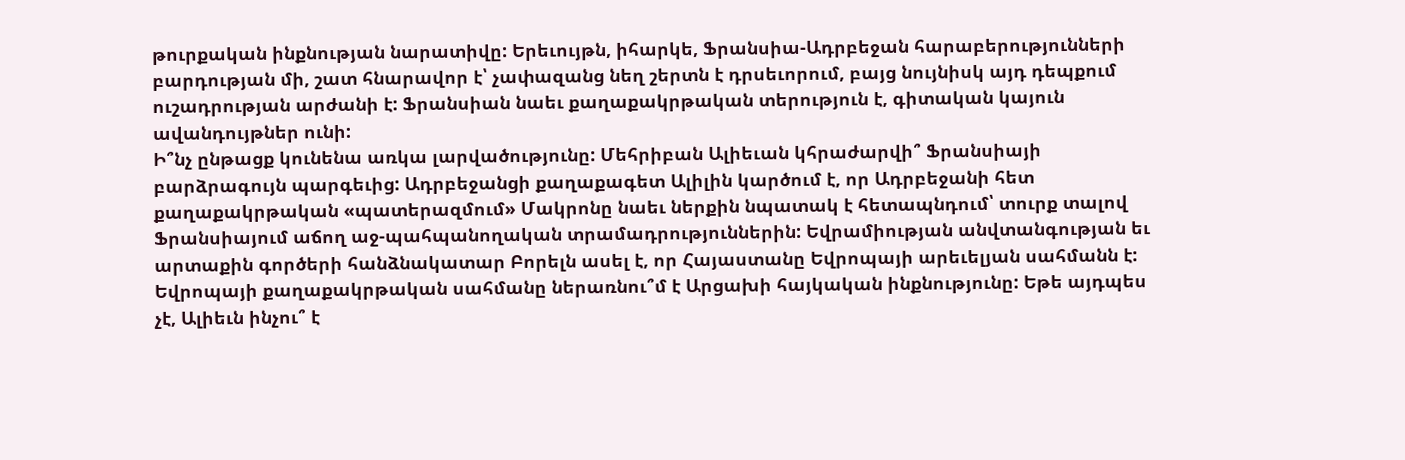թուրքական ինքնության նարատիվը: Երեւույթն, իհարկե, Ֆրանսիա-Ադրբեջան հարաբերությունների բարդության մի, շատ հնարավոր է՝ չափազանց նեղ շերտն է դրսեւորում, բայց նույնիսկ այդ դեպքում ուշադրության արժանի է: Ֆրանսիան նաեւ քաղաքակրթական տերություն է, գիտական կայուն ավանդույթներ ունի:
Ի՞նչ ընթացք կունենա առկա լարվածությունը: Մեհրիբան Ալիեւան կհրաժարվի՞ Ֆրանսիայի բարձրագույն պարգեւից: Ադրբեջանցի քաղաքագետ Ալիլին կարծում է, որ Ադրբեջանի հետ քաղաքակրթական «պատերազմում» Մակրոնը նաեւ ներքին նպատակ է հետապնդում՝ տուրք տալով Ֆրանսիայում աճող աջ-պահպանողական տրամադրություններին: Եվրամիության անվտանգության եւ արտաքին գործերի հանձնակատար Բորելն ասել է, որ Հայաստանը Եվրոպայի արեւելյան սահմանն է: Եվրոպայի քաղաքակրթական սահմանը ներառնու՞մ է Արցախի հայկական ինքնությունը: Եթե այդպես չէ, Ալիեւն ինչու՞ է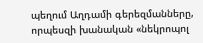պեղում Աղդամի գերեզմանները, որպեսզի խանական «նեկրոպոլ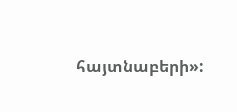հայտնաբերի»: